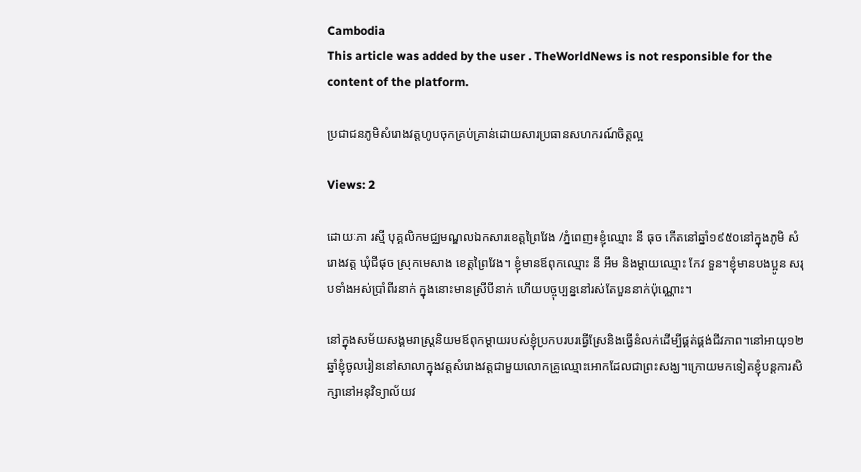Cambodia
This article was added by the user . TheWorldNews is not responsible for the content of the platform.

ប្រជាជនភូមិសំរោងវត្តហូបចុកគ្រប់គ្រាន់ដោយសារប្រធានសហករណ៍ចិត្តល្អ

Views: 2

ដោយៈភា រស្មី បុគ្គលិកមជ្ឈមណ្ឌលឯកសារខេត្តព្រៃវែង /ភ្នំពេញ៖ខ្ញុំឈ្មោះ នី ធុច កើតនៅឆ្នាំ១៩៥០នៅក្នុងភូមិ សំរោងវត្ត ឃុំជីផុច ស្រុកមេសាង ខេត្តព្រៃវែង។ ខ្ញុំមានឪពុកឈ្មោះ នី អឹម និងម្ដាយឈ្មោះ កែវ ទួន។ខ្ញុំមានបងប្អូន សរុបទាំងអស់ប្រាំពីរនាក់ ក្នុងនោះមានស្រីបីនាក់ ហើយបច្ចុប្បន្ននៅរស់តែបួននាក់ប៉ុណ្ណោះ។

នៅក្នុងសម័យសង្គមរាស្រ្ដនិយមឪពុកម្ដាយរបស់ខ្ញុំប្រកបរបរធ្វើស្រែនិងធ្វើនំលក់ដើម្បីផ្គត់ផ្គង់ជីវភាព។នៅអាយុ១២ឆ្នាំខ្ញុំចូលរៀននៅសាលាក្នុងវត្តសំរោងវត្តជាមួយលោកគ្រូឈ្មោះអោកដែលជាព្រះសង្ឃ។ក្រោយមកទៀតខ្ញុំបន្តការសិក្សានៅអនុវិទ្យាល័យវ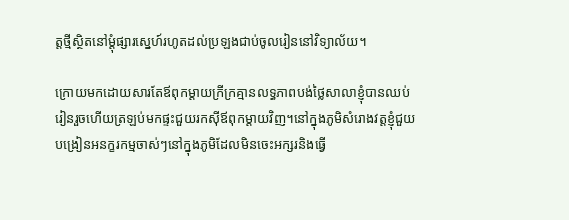ត្តថ្មីស្ថិតនៅម្ដុំផ្សារស្នេហ៍រហូតដល់ប្រឡងជាប់ចូលរៀននៅវិទ្យាល័យ។

ក្រោយមកដោយសារតែឪពុកម្ដាយក្រីក្រគ្មានលទ្ធភាពបង់ថ្លៃសាលាខ្ញុំបានឈប់រៀនរួចហើយត្រឡប់មកផ្ទះជួយរកស៊ីឪពុកម្ដាយវិញ។នៅក្នុងភូមិសំរោងវត្តខ្ញុំជួយបង្រៀនអនក្ខរកម្មចាស់ៗនៅក្នុងភូមិដែលមិនចេះអក្សរនិងធ្វើ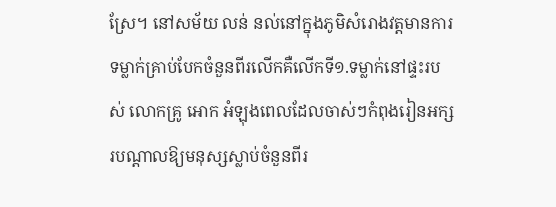ស្រែ។ នៅសម័យ លន់ នល់នៅក្នុងភូមិសំរោងវត្តមានការទម្លាក់គ្រាប់បែកចំនួនពីរលើកគឺលើកទី១.ទម្លាក់នៅផ្ទះរបស់ លោកគ្រូ អោក អំឡុងពេលដែលចាស់ៗកំពុងរៀនអក្សរបណ្តាលឱ្យមនុស្សស្លាប់ចំនួនពីរ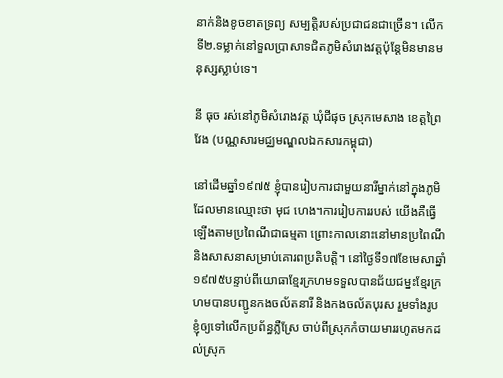នាក់និងខូចខាតទ្រព្យ សម្បត្តិរបស់ប្រជាជនជាច្រើន។ លើកទី២.ទម្លាក់នៅទួលប្រាសាទជិតភូមិសំរោងវត្តប៉ុន្តែមិនមានមនុស្សស្លាប់ទេ។

នី ធុច រស់នៅភូមិសំរោងវត្ត ឃុំជីផុច ស្រុកមេសាង ខេត្តព្រៃវែង (បណ្ណសារមជ្ឈមណ្ឌលឯកសារកម្ពុជា)

នៅដើមឆ្នាំ១៩៧៥ ខ្ញុំបានរៀបការជាមួយនារីម្នាក់នៅក្នុងភូមិដែលមានឈ្មោះថា មុជ ហេង។ការរៀបការរបស់ យើងគឺធ្វើឡើងតាមប្រពៃណីជាធម្មតា ព្រោះកាលនោះនៅមានប្រពៃណីនិងសាសនាសម្រាប់គោរពប្រតិបត្តិ។ នៅថ្ងៃទី១៧ខែមេសាឆ្នាំ១៩៧៥បន្ទាប់ពីយោធាខ្មែរក្រហមទទួលបានជ័យជម្នះខ្មែរក្រហមបានបញ្ជូនកងចល័តនារី និងកងចល័តបុរស រួមទាំងរូបខ្ញុំឲ្យទៅលើកប្រព័ន្ធភ្លឺស្រែ ចាប់ពីស្រុកកំចាយមាររហូតមកដល់ស្រុក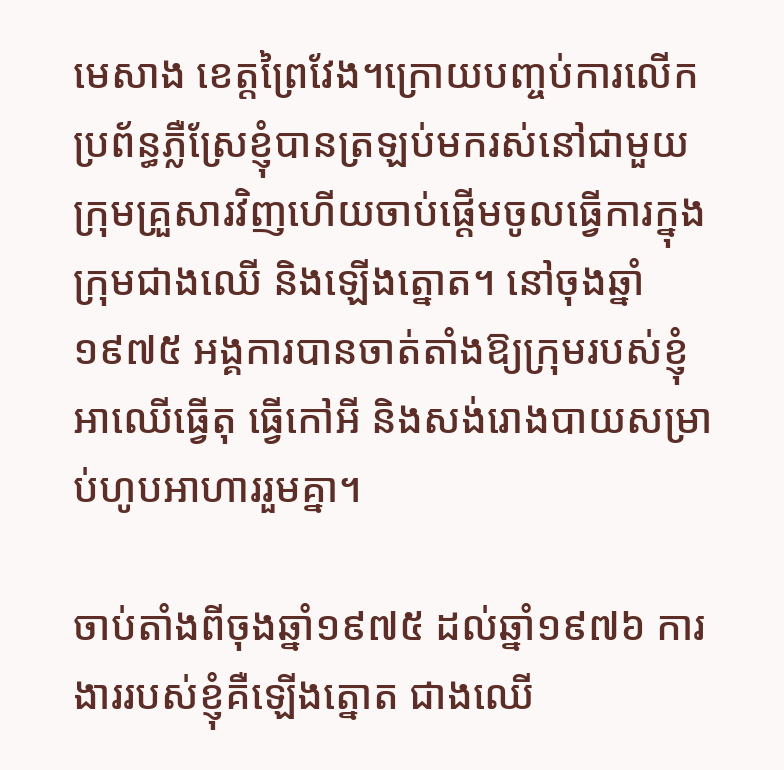មេសាង ខេត្តព្រៃវែង។ក្រោយបញ្ចប់ការលើកប្រព័ន្ធភ្លឺស្រែខ្ញុំបានត្រឡប់មករស់នៅជាមួយក្រុមគ្រួសារវិញហើយចាប់ផ្ដើមចូលធ្វើការក្នុងក្រុមជាងឈើ និងឡើងត្នោត។ នៅចុងឆ្នាំ១៩៧៥ អង្គការបានចាត់តាំងឱ្យក្រុមរបស់ខ្ញុំអាឈើធ្វើតុ ធ្វើកៅអី និងសង់រោងបាយសម្រាប់ហូបអាហាររួមគ្នា។

ចាប់តាំងពីចុងឆ្នាំ១៩៧៥ ដល់ឆ្នាំ១៩៧៦ ការងាររបស់ខ្ញុំគឺឡើងត្នោត ជាងឈើ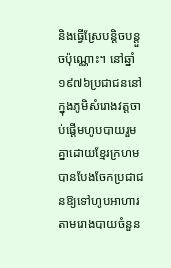និងធ្វើស្រែបន្តិចបន្តួចប៉ុណ្ណោះ។ នៅឆ្នាំ១៩៧៦ប្រជាជននៅក្នុងភូមិសំរោងវត្តចាប់ផ្ដើមហូបបាយរួមគ្នាដោយខ្មែរក្រហមបានបែងចែកប្រជាជនឱ្យទៅហូបអាហារតាមរោងបាយចំនួន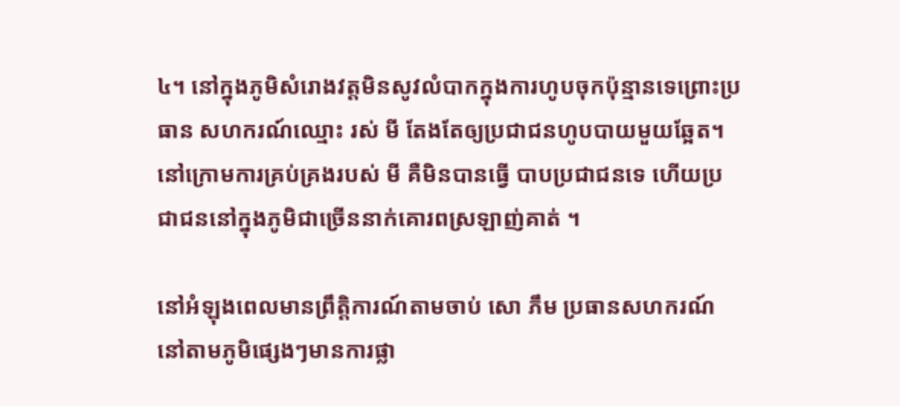៤។ នៅក្នុងភូមិសំរោងវត្តមិនសូវលំបាកក្នុងការហូបចុកប៉ុន្មានទេព្រោះប្រធាន សហករណ៍ឈ្មោះ រស់ មី តែងតែឲ្យប្រជាជនហូបបាយមួយឆ្អែត។ នៅក្រោមការគ្រប់គ្រងរបស់ មី គឺមិនបានធ្វើ បាបប្រជាជនទេ ហើយប្រជាជននៅក្នុងភូមិជាច្រើននាក់គោរពស្រឡាញ់គាត់ ។

នៅអំឡុងពេលមានព្រឹត្តិការណ៍តាមចាប់ សោ ភឹម ប្រធានសហករណ៍នៅតាមភូមិផ្សេងៗមានការផ្លា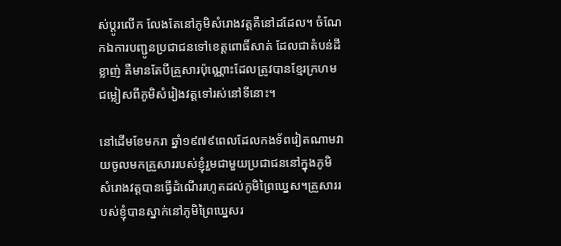ស់ប្ដូរលើក លែងតែនៅភូមិសំរោងវត្តគឺនៅដដែល។ ចំណែកឯការបញ្ជូនប្រជាជនទៅខេត្តពោធិ៍សាត់ ដែលជាតំបន់ដីខ្លាញ់ គឺមានតែបីគ្រួសារប៉ុណ្ណោះដែលត្រូវបានខ្មែរក្រហមជម្លៀសពីភូមិសំរៀងវត្តទៅរស់នៅទីនោះ។

នៅដើមខែមករា ឆ្នាំ១៩៧៩ពេលដែលកងទ័ពវៀតណាមវាយចូលមកគ្រួសាររបស់ខ្ញុំរួមជាមួយប្រជាជននៅក្នុងភូមិ សំរោងវត្តបានធ្វើដំណើររហូតដល់ភូមិព្រៃឃ្នេស។គ្រួសាររបស់ខ្ញុំបានស្នាក់នៅភូមិព្រៃឃ្នេសរ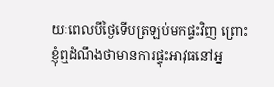យៈពេលបីថ្ងៃទើបត្រឡប់មកផ្ទះវិញ ព្រោះខ្ញុំឮដំណឹងថាមានការផ្ទុះអាវុធនៅអ្ន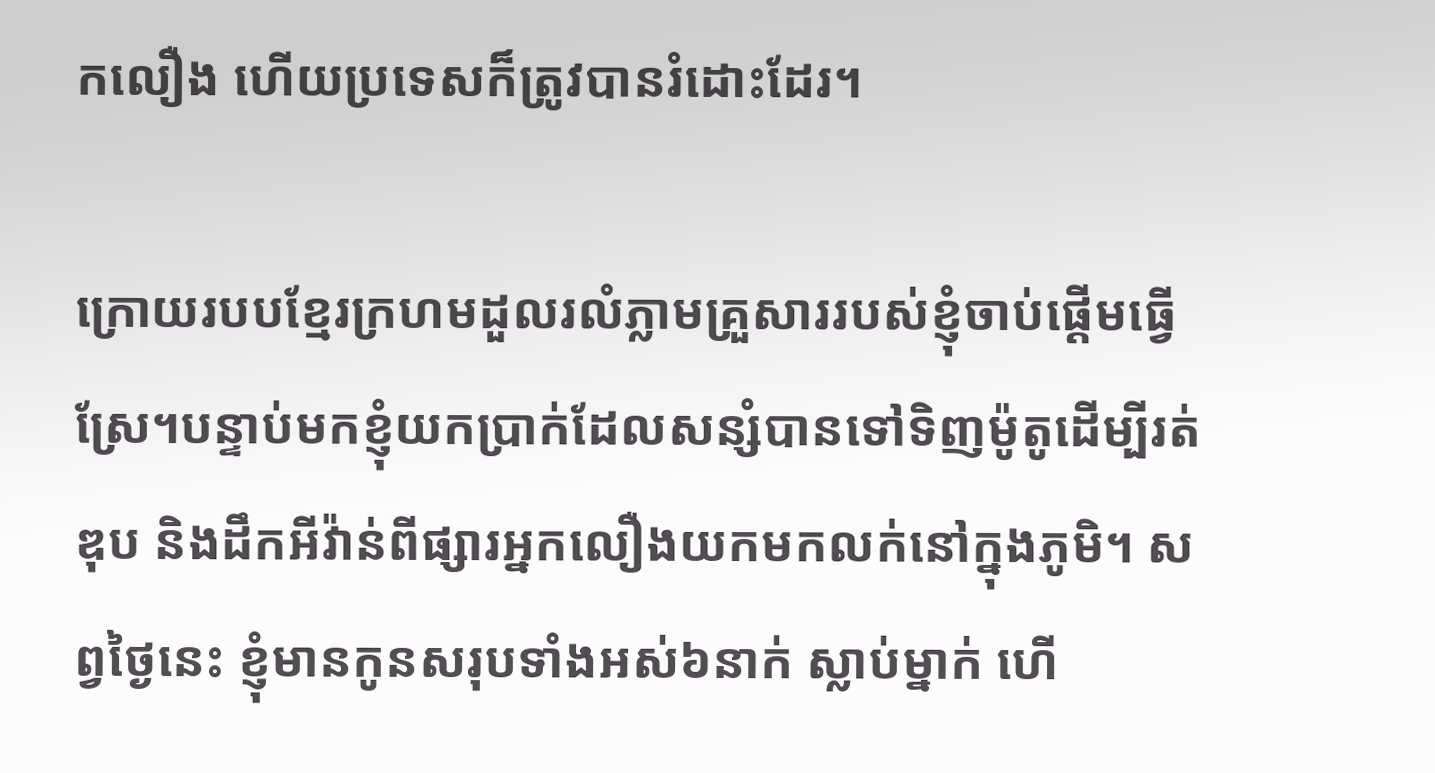កលឿង ហើយប្រទេសក៏ត្រូវបានរំដោះដែរ។

ក្រោយរបបខ្មែរក្រហមដួលរលំភ្លាមគ្រួសាររបស់ខ្ញុំចាប់ផ្ដើមធ្វើស្រែ។បន្ទាប់មកខ្ញុំយកប្រាក់ដែលសន្សំបានទៅទិញម៉ូតូដើម្បីរត់ឌុប និងដឹកអីវ៉ាន់ពីផ្សារអ្នកលឿងយកមកលក់នៅក្នុងភូមិ។ សព្វថ្ងៃនេះ ខ្ញុំមានកូនសរុបទាំងអស់៦នាក់ ស្លាប់ម្នាក់ ហើ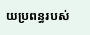យប្រពន្ធរបស់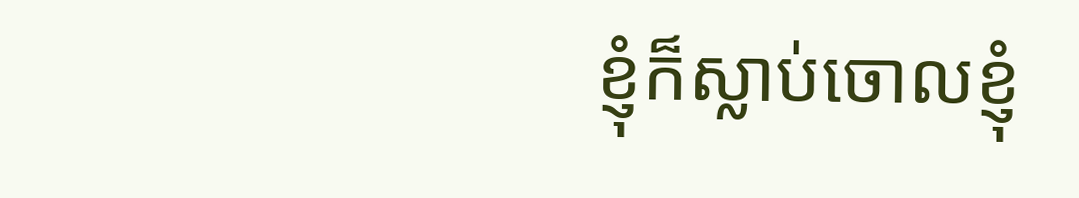ខ្ញុំក៏ស្លាប់ចោលខ្ញុំ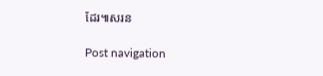ដែរ៕សរន

Post navigation